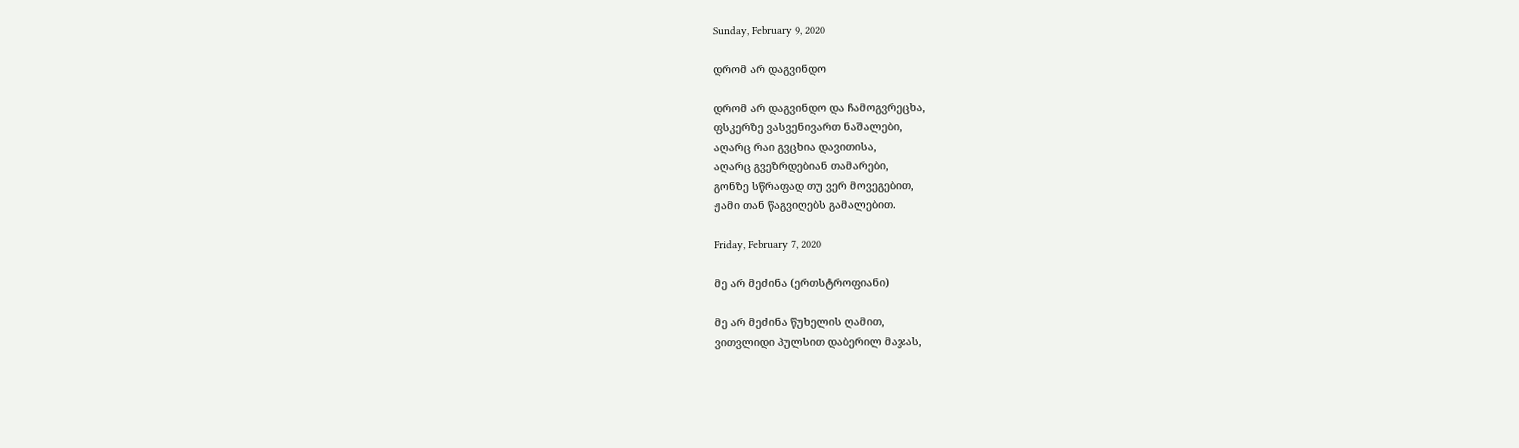Sunday, February 9, 2020

დრომ არ დაგვინდო

დრომ არ დაგვინდო და ჩამოგვრეცხა,
ფსკერზე ვასვენივართ ნაშალები,
აღარც რაი გვცხია დავითისა,
აღარც გვეზრდებიან თამარები,
გონზე სწრაფად თუ ვერ მოვეგებით,
ჟამი თან წაგვიღებს გამალებით.

Friday, February 7, 2020

მე არ მეძინა (ერთსტროფიანი)

მე არ მეძინა წუხელის ღამით,
ვითვლიდი პულსით დაბერილ მაჯას,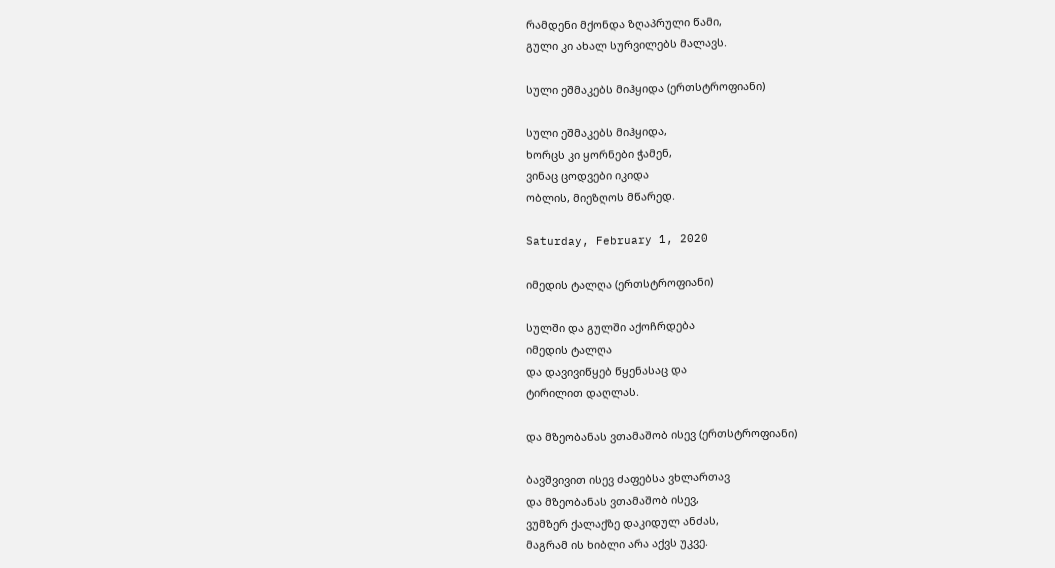რამდენი მქონდა ზღაპრული წამი,
გული კი ახალ სურვილებს მალავს.

სული ეშმაკებს მიჰყიდა (ერთსტროფიანი)

სული ეშმაკებს მიჰყიდა,
ხორცს კი ყორნები ჭამენ,
ვინაც ცოდვები იკიდა
ობლის, მიეზღოს მწარედ.

Saturday, February 1, 2020

იმედის ტალღა (ერთსტროფიანი)

სულში და გულში აქოჩრდება
იმედის ტალღა
და დავივიწყებ წყენასაც და
ტირილით დაღლას.

და მზეობანას ვთამაშობ ისევ (ერთსტროფიანი)

ბავშვივით ისევ ძაფებსა ვხლართავ
და მზეობანას ვთამაშობ ისევ,
ვუმზერ ქალაქზე დაკიდულ ანძას,
მაგრამ ის ხიბლი არა აქვს უკვე.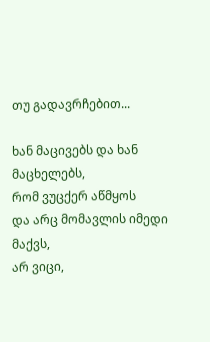თუ გადავრჩებით...

ხან მაცივებს და ხან მაცხელებს,
რომ ვუცქერ აწმყოს
და არც მომავლის იმედი მაქვს,
არ ვიცი,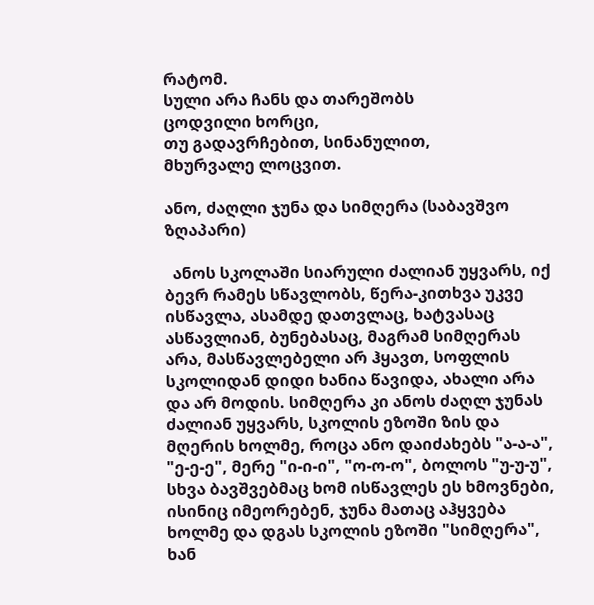რატომ.
სული არა ჩანს და თარეშობს
ცოდვილი ხორცი,
თუ გადავრჩებით, სინანულით,
მხურვალე ლოცვით.

ანო, ძაღლი ჯუნა და სიმღერა (საბავშვო ზღაპარი)

  ანოს სკოლაში სიარული ძალიან უყვარს, იქ ბევრ რამეს სწავლობს, წერა-კითხვა უკვე ისწავლა, ასამდე დათვლაც, ხატვასაც ასწავლიან, ბუნებასაც, მაგრამ სიმღერას არა, მასწავლებელი არ ჰყავთ, სოფლის სკოლიდან დიდი ხანია წავიდა, ახალი არა და არ მოდის. სიმღერა კი ანოს ძაღლ ჯუნას ძალიან უყვარს, სკოლის ეზოში ზის და მღერის ხოლმე, როცა ანო დაიძახებს "ა-ა-ა",  "ე-ე-ე", მერე "ი-ი-ი", "ო-ო-ო", ბოლოს "უ-უ-უ", სხვა ბავშვებმაც ხომ ისწავლეს ეს ხმოვნები, ისინიც იმეორებენ, ჯუნა მათაც აჰყვება ხოლმე და დგას სკოლის ეზოში "სიმღერა", ხან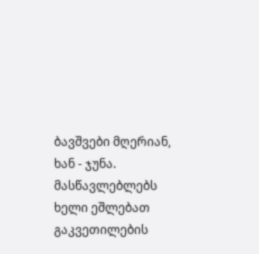ბავშვები მღერიან, ხან - ჯუნა. მასწავლებლებს ხელი ეშლებათ გაკვეთილების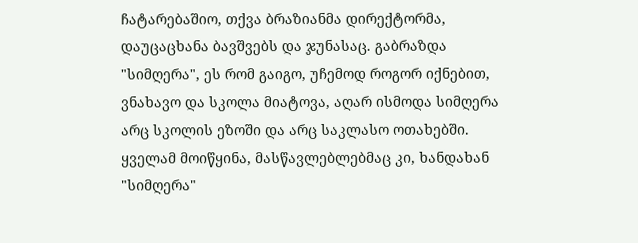ჩატარებაშიო, თქვა ბრაზიანმა დირექტორმა, დაუცაცხანა ბავშვებს და ჯუნასაც. გაბრაზდა "სიმღერა", ეს რომ გაიგო, უჩემოდ როგორ იქნებით, ვნახავო და სკოლა მიატოვა, აღარ ისმოდა სიმღერა არც სკოლის ეზოში და არც საკლასო ოთახებში. ყველამ მოიწყინა, მასწავლებლებმაც კი, ხანდახან "სიმღერა"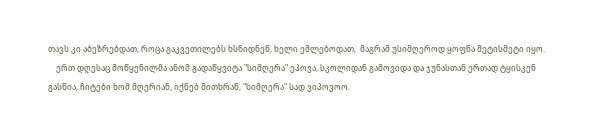თავს კი აბეზრებდათ, როცა გაკვეთილებს ხსნიდნენ, ხელი ეშლებოდათ,  მაგრამ უსიმღეროდ ყოფნა მეტისმეტი იყო.
    ერთ დღესაც მოწყენილმა ანომ გადაწყვიტა "სიმღერა" ეპოვა, სკოლიდან გამოვიდა და ჯუნასთან ერთად ტყისკენ გასწია, ჩიტები ხომ მღერიან, იქნებ მითხრან, "სიმღერა" სად ვიპოვოო.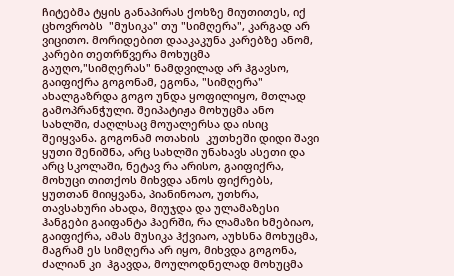ჩიტებმა ტყის განაპირას ქოხზე მიუთითეს, იქ ცხოვრობს  "მუსიკა" თუ "სიმღერა", კარგად არ ვიცითო. მორიდებით დააკაკუნა კარებზე ანომ, კარები თეთრწვერა მოხუცმა გაუღო,"სიმღერას" ნამდვილად არ ჰგავსო, გაიფიქრა გოგონამ, ეგონა, "სიმღერა" ახალგაზრდა გოგო უნდა ყოფილიყო, მთლად გამოპრანჭული. შეიპატიჟა მოხუცმა ანო სახლში, ძაღლსაც მოუალერსა და ისიც შეიყვანა. გოგონამ ოთახის  კუთხეში დიდი შავი ყუთი შენიშნა, არც სახლში უნახავს ასეთი და არც სკოლაში, ნეტავ რა არისო, გაიფიქრა, მოხუცი თითქოს მიხვდა ანოს ფიქრებს, ყუთთან მიიყვანა, პიანინოაო, უთხრა, თავსახური ახადა, მიუჯდა და ულამაზესი ჰანგები გაიფანტა ჰაერში, რა ლამაზი ხმებიაო, გაიფიქრა, ამას მუსიკა ჰქვიაო, აუხსნა მოხუცმა, მაგრამ ეს სიმღერა არ იყო, მიხვდა გოგონა, ძალიან კი  ჰგავდა, მოულოდნელად მოხუცმა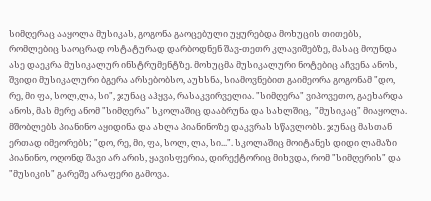სიმღერაც ააყოლა მუსიკას, გოგონა გაოცებული უყურებდა მოხუცის თითებს, რომლებიც საოცრად ოსტატურად დარბოდნენ შავ-თეთრ კლავიშებზე, მასაც მოუნდა ასე დაეკრა მუსიკალურ ინსტრუმენტზე. მოხუცმა მუსიკალური ნოტებიც აჩვენა ანოს, შვიდი მუსიკალური ბგერა არსებობსო, აუხსნა, სიამოვნებით გაიმეორა გოგონამ "დო, რე, მი ფა, სოლ,ლა, სი", ჯუნაც აჰყვა, რასაკვირველია. "სიმღერა" ვიპოვეთო, გაეხარდა ანოს, მას მერე ანომ "სიმღერა" სკოლაშიც დააბრუნა და სახლშიც,  "მუსიკაც" მიაყოლა. მშობლებს პიანინო აყიდინა და ახლა პიანინოზე დაკვრას სწავლობს. ჯუნაც მასთან ერთად იმეორებს; "დო, რე, მი, ფა, სოლ, ლა, სი...". სკოლაშიც მოიტანეს დიდი ლამაზი პიანინო, ოღონდ შავი არ არის, ყავისფერია, დირექტორიც მიხვდა, რომ "სიმღერის" და "მუსიკის" გარეშე არაფერი გამოვა.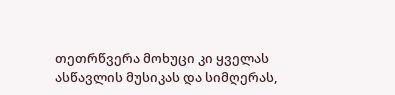თეთრწვერა მოხუცი კი ყველას ასწავლის მუსიკას და სიმღერას,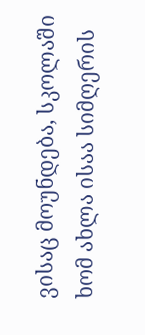ვისაც მოუნდება, სკოლაში ხომ ახლა ისაა სიმღერის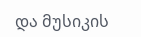და მუსიკის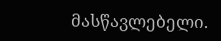მასწავლებელი.